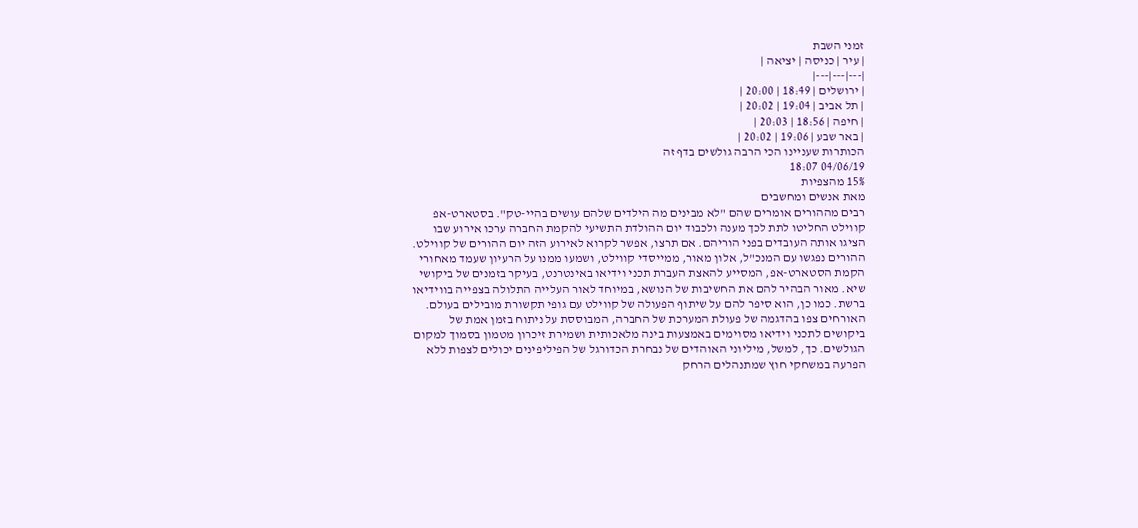זמני השבת
| עיר | כניסה | יציאה |
|---|---|---|
| ירושלים | 18:49 | 20:00 |
| תל אביב | 19:04 | 20:02 |
| חיפה | 18:56 | 20:03 |
| באר שבע | 19:06 | 20:02 |
הכותרות שעניינו הכי הרבה גולשים בדף זה
04/06/19 18:07
15% מהצפיות
מאת אנשים ומחשבים
רבים מההורים אומרים שהם "לא מבינים מה הילדים שלהם עושים בהיי-טק". בסטארט-אפ קווילט החליטו לתת לכך מענה ולכבוד יום ההולדת התשיעי להקמת החברה ערכו אירוע שבו הציגו אותה העובדים בפני הוריהם. אם תרצו, אפשר לקרוא לאירוע הזה יום ההורים של קווילט.
ההורים נפגשו עם המנכ"ל, אלון מאור, ממייסדי קווילט, ושמעו ממנו על הרעיון שעמד מאחורי הקמת הסטארט-אפ, המסייע להאצת העברת תכני וידיאו באינטרנט, בעיקר בזמנים של ביקושי שיא. מאור הבהיר להם את החשיבות של הנושא, במיוחד לאור העלייה התלולה בצפייה בווידיאו ברשת. כמו כן, הוא סיפר להם על שיתוף הפעולה של קווילט עם גופי תקשורת מובילים בעולם.
האורחים צפו בהדגמה של פעולת המערכת של החברה, המבוססת על ניתוח בזמן אמת של ביקושים לתכני וידיאו מסוימים באמצעות בינה מלאכותית ושמירת זיכרון מטמון בסמוך למקום הגולשים. כך, למשל, מיליוני האוהדים של נבחרת הכדורגל של הפיליפינים יכולים לצפות ללא הפרעה במשחקי חוץ שמתנהלים הרחק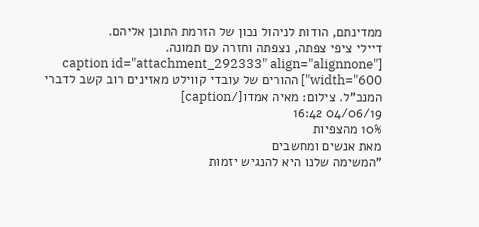ממדינתם, הודות לניהול נכון של הזרמת התוכן אליהם.
דיילי ציפי צפתה, נצפתה וחזרה עם תמונה.
[caption id="attachment_292333" align="alignnone" width="600"] ההורים של עובדי קווילט מאזינים רוב קשב לדברי המנכ"ל. צילום: מאיה אמדו[/caption]
04/06/19 16:42
10% מהצפיות
מאת אנשים ומחשבים
"המשימה שלנו היא להנגיש יזמות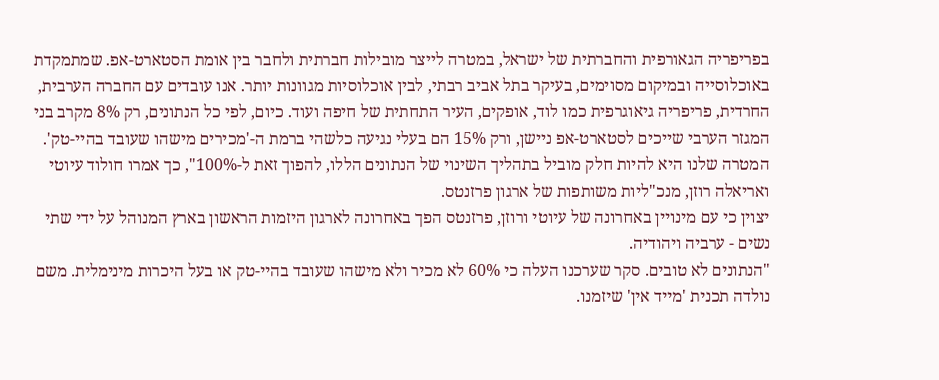בפריפריה הגאורפית והחברתית של ישראל, במטרה לייצר מובילות חברתית ולחבר בין אומת הסטארט-אפ. שמתמקדת באוכלוסייה ובמיקום מסוימים, בעיקר בתל אביב רבתי, לבין אוכלוסיות מגוונות יותר. אנו עובדים עם החברה הערבית, החרדית, פריפריה גיאוגרפית כמו לוד, אופקים, העיר התחתית של חיפה ועוד. כיום, לפי כל הנתונים, רק 8% מקרב בני המגזר הערבי שייכים לסטארט-אפ ניישן, ורק 15% הם בעלי נגיעה כלשהי ברמת ה-'מכירים מישהו שעובד בהיי-טק'. המטרה שלנו היא להיות חלק מוביל בתהליך השינוי של הנתונים הללו, להפוך זאת ל-100%", כך אמרו חולוד עיוטי ואריאלה רוזן, מנכ"ליות משותפות של ארגון פרזנטס.
יצוין כי עם מינויין באחרונה של עיוטי ורוזן, פרזנטס הפך באחרונה לארגון היזמות הראשון בארץ המנוהל על ידי שתי נשים - ערביה ויהודיה.
"הנתונים לא טובים. סקר שערכנו העלה כי 60% לא מכיר ולא מישהו שעובד בהיי-טק או בעל היכרות מינימלית. משם נולדה תכנית 'מייד אין' שיזמנו.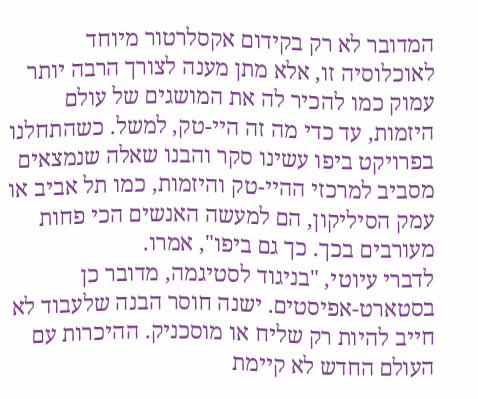המדובר לא רק בקידום אקסלרטור מיוחד לאוכלוסיה זו, אלא מתן מענה לצורך הרבה יותר עמוק כמו להכיר לה את המושגים של עולם היזמות, עד כדי מה זה היי-טק, למשל. כשהתחלנו בפרויקט ביפו עשינו סקר והבנו שאלה שנמצאים מסביב למרכזי ההיי-טק והיזמות, כמו תל אביב או עמק הסיליקון, הם למעשה האנשים הכי פחות מעורבים בכך. כך גם ביפו", אמרו.
לדברי עיוטי, "בניגוד לסטיגמה, מדובר כן בסטארט-אפיסטים. ישנה חוסר הבנה שלעבוד לא חייב להיות רק שליח או מוסכניק. ההיכרות עם העולם החדש לא קיימת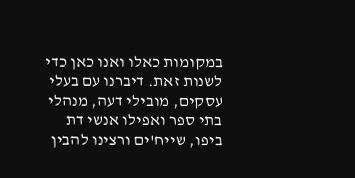במקומות כאלו ואנו כאן כדי לשנות זאת. דיברנו עם בעלי עסקים, מובילי דעה, מנהלי בתי ספר ואפילו אנשי דת ביפו, שייח'ים ורצינו להבין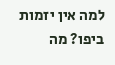למה אין יזמות ביפו? מה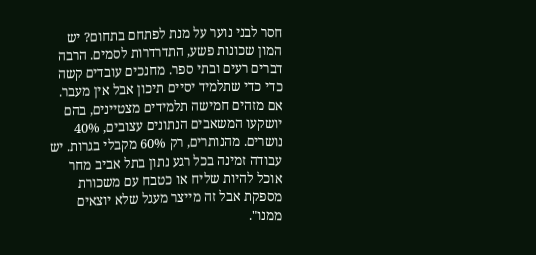חסר לבני נוער על מנת לפתחם בתחום? יש המון שכונות פשע, התדרדרות לסמים. הרבה דברים רעים ובתי ספר. מחנכים עובדים קשה כדי כדי שתלמיד יסיים תיכון אבל אין מעבר. אם מזהים חמישה תלמידים מצטיינים, בהם יושקעו המשאבים הנתונים עצובים, 40% נושרים. מהנותרים, רק 60% מקבלי בגרות. יש עבודה זמינה בכל רגע נתון בתל אביב מחר אוכל להיות שליח או כטבח עם משכורת מספקת אבל זה מייצר מעגל שלא יוצאים ממנו".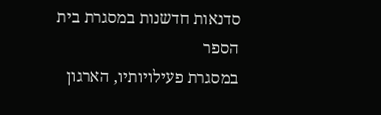סדנאות חדשנות במסגרת בית הספר
במסגרת פעילויותיו, הארגון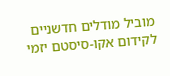מוביל מודלים חדשניים לקידום אקו-סיסטם יזמי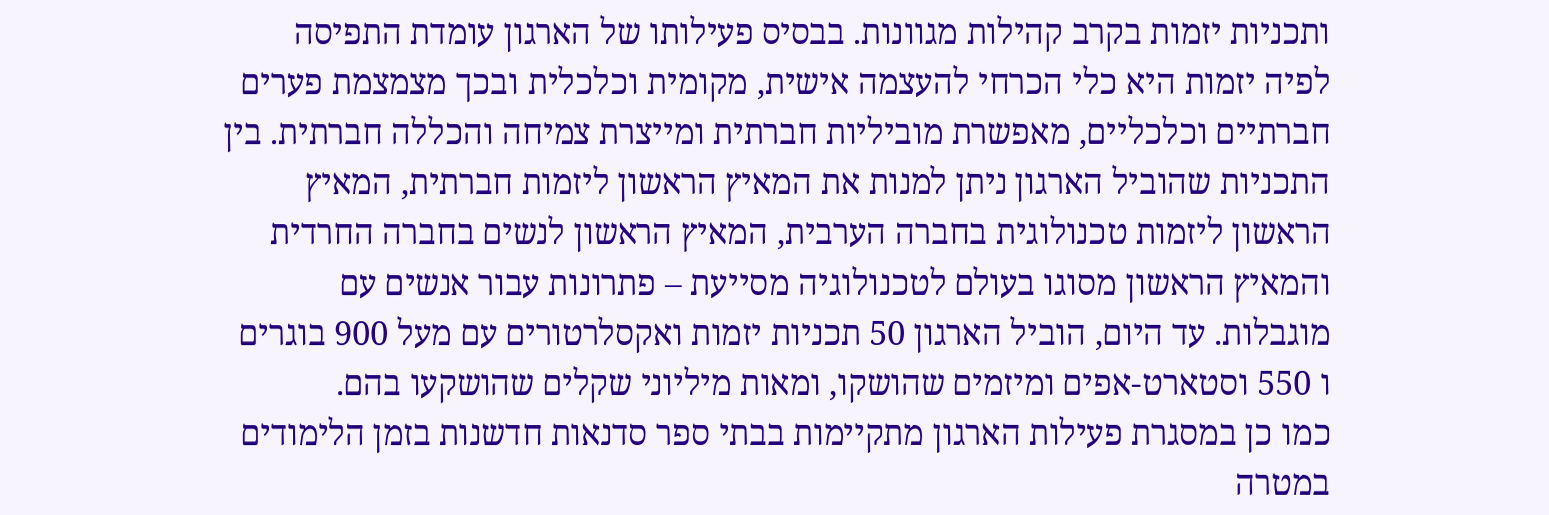ותכניות יזמות בקרב קהילות מגוונות. בבסיס פעילותו של הארגון עומדת התפיסה לפיה יזמות היא כלי הכרחי להעצמה אישית, מקומית וכלכלית ובכך מצמצמת פערים חברתיים וכלכליים, מאפשרת מוביליות חברתית ומייצרת צמיחה והכללה חברתית. בין התכניות שהוביל הארגון ניתן למנות את המאיץ הראשון ליזמות חברתית, המאיץ הראשון ליזמות טכנולוגית בחברה הערבית, המאיץ הראשון לנשים בחברה החרדית והמאיץ הראשון מסוגו בעולם לטכנולוגיה מסייעת – פתרונות עבור אנשים עם מוגבלות. עד היום, הוביל הארגון 50 תכניות יזמות ואקסלרטורים עם מעל 900 בוגרים ו 550 וסטארט-אפים ומיזמים שהושקו, ומאות מיליוני שקלים שהושקעו בהם.
כמו כן במסגרת פעילות הארגון מתקיימות בבתי ספר סדנאות חדשנות בזמן הלימודים במטרה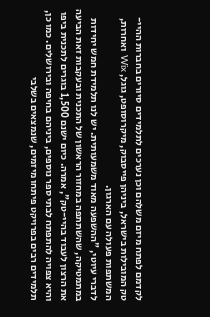לקדמם לפתח מיזם משלהם וכן נערכים לתלמידים סיורים בחברות ההיי-טק המובילות בישראל, ביניהן פייסבוק, מיקרוסופט, גוגל, Wix ואחרות, המשתפות פעולה עם הארגון.
לדברי עיוטי, "ההשפעה מאוד משמעותית. יש לנו תלמידת חמש יחידות במתמטיקה, שהשתתפה במחזור הראשון של התכנית ובעקבות זאת הביעה את הרצון לעבוד בהיי-טק", אמרה. כיום ישנם 1,500 בוגרים לתכנית ביפו והיא צפויה להתפתח לבתי ספר נוספים, ביניהם בחיפה ובירושלים. כמו כן, תלמידים רבים בפרויקט פיתחו מיזמים, שנמצאים בשלבי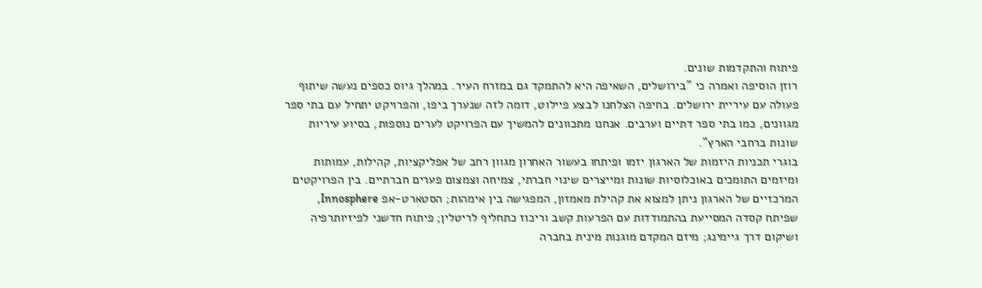פיתוח והתקדמות שונים.
רוזן הוסיפה ואמרה כי "בירושלים, השאיפה היא להתמקד גם במזרח העיר. במהלך גיוס כספים נעשה שיתוף פעולה עם עיריית ירושלים. בחיפה הצלחנו לבצע פיילוט, דומה לזה שנערך ביפו, והפרויקט יתחיל עם בתי ספר מגוונים, כמו בתי ספר דתיים וערבים. אנחנו מתכוונים להמשיך עם הפרויקט לערים נוספות, בסיוע עיריות שונות ברחבי הארץ".
בוגרי תכניות היזמות של הארגון יזמו ופיתחו בעשור האחרון מגוון רחב של אפליקציות, קהילות, עמותות ומיזמים התומכים באוכלוסיות שונות ומייצרים שינוי חברתי, צמיחה וצמצום פערים חברתיים. בין הפרויקטים המרכזיים של הארגון ניתן למצוא את קהילת מאמזון, המפגישה בין אימהות; הסטארט-אפ Innosphere, שפיתח קסדה המסייעת בהתמודדות עם הפרעות קשב וריכוז כתחליף לריטלין; פיתוח חדשני לפיזיותרפיה ושיקום דרך גיימינג; מיזם המקדם מוגנות מינית בחברה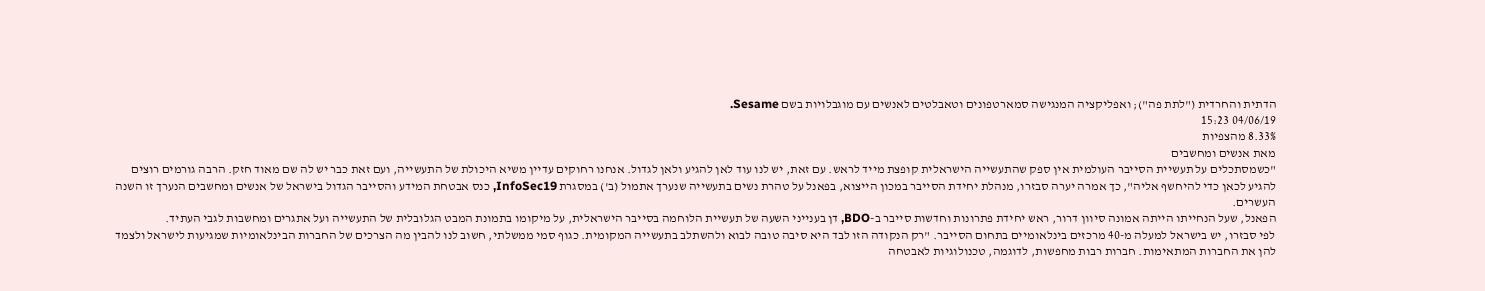הדתית והחרדית ("לתת פה"); ואפליקציה המנגישה סמארטפונים וטאבלטים לאנשים עם מוגבלויות בשם Sesame.
04/06/19 15:23
8.33% מהצפיות
מאת אנשים ומחשבים
"כשמסתכלים על תעשיית הסייבר העולמית אין ספק שהתעשייה הישראלית קופצת מייד לראש. עם זאת, יש לנו עוד לאן להגיע ולאן לגדול. אנחנו רחוקים עדיין משיא היכולת של התעשייה, ועם זאת כבר יש לה שם מאוד חזק. הרבה גורמים רוצים להגיע לכאן כדי להיחשף אליה", כך אמרה יערה סבזרו, מנהלת יחידת הסייבר במכון הייצוא, בפאנל על טהרת נשים בתעשייה שנערך אתמול (ב') במסגרת InfoSec19, כנס אבטחת המידע והסייבר הגדול בישראל של אנשים ומחשבים הנערך זו השנה העשרים.
הפאנל, שעל הנחייתו הייתה אמונה סיוון דרור, ראש יחידת פתרונות וחדשות סייבר ב-BDO, דן בענייני השעה של תעשיית הלוחמה בסייבר הישראלית, על מיקומו בתמונת המבט הגלובלית של התעשייה ועל אתגרים ומחשבות לגבי העתיד.
לפי סבזרו, יש בישראל למעלה מ-40 מרכזים בינלאומיים בתחום הסייבר. "רק הנקודה הזו לבד היא סיבה טובה לבוא ולהשתלב בתעשייה המקומית. כגוף סמי ממשלתי, חשוב לנו להבין מה הצרכים של החברות הבינלאומיות שמגיעות לישראל ולצמד להן את החברות המתאימות. חברות רבות מחפשות, לדוגמה, טכנולוגיות לאבטחה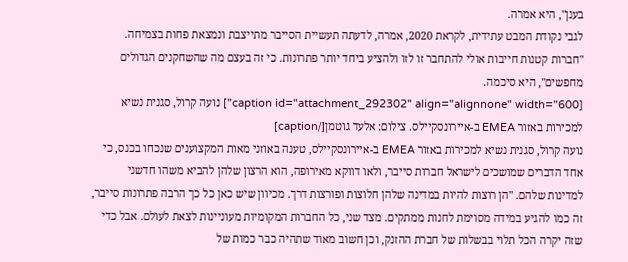בענן", היא אמרה.
לגבי נקודת המבט עתידית, לקראת 2020, אמרה, לדעתה תעשיית הסייבר מתייצבת ונמצאת פחות בצמיחה. "חברות קטנות חייבות אולי להתחבר זו לזו ולהציע ביחד יותר פתרונות. כי זה בעצם מה שהשחקנים הגדולים מחפשים", היא סיכמה.
[caption id="attachment_292302" align="alignnone" width="600"] נועה קרול, סגנית נשיא למכירות באזור EMEA ב-איירונסקיילס. צילום: אלעד גוטמן[/caption]
נועה קרול, סגנית נשיא למכירות באזור EMEA ב-איירונסקיילס, טענה באוזני מאות המקצוענים שנכחו בכנס, כי אחד הדברים שמושכים לישראל חברות סייבר, ולאו דווקא מאירופה, הוא הרצון שלהן להביא משהו חדשני למדינות שלהם. "הן רוצות להיות במדינה שלהן חלוצות ופורצות דרך. מכיוון שיש כאן כל כך הרבה פתרונות סייבר, זה כמו להגיע במידה מסוימת לחנות ממתקים. מצד שני, כל החברות המקומיות מעוניינות לצאת לעולם. אבל כדי שזה יקרה הכל תלוי בבשלות של חברת ההזנק, וכן חשוב מאוד שתהיה כבר כמות של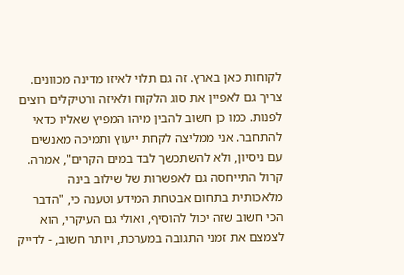לקוחות כאן בארץ. זה גם תלוי לאיזו מדינה מכוונים. צריך גם לאפיין את סוג הלקוח ולאיזה ורטיקלים רוצים לפנות. כמו כן חשוב להבין מיהו המפיץ שאליו כדאי להתחבר. אני ממליצה לקחת ייעוץ ותמיכה מאנשים עם ניסיון, ולא להשתכשך לבד במים הקרים", אמרה.
קרול התייחסה גם לאפשרות של שילוב בינה מלאכותית בתחום אבטחת המידע וטענה כי, "הדבר הכי חשוב שזה יכול להוסיף, ואולי גם העיקרי, הוא לצמצם את זמני התגובה במערכת, ויותר חשוב, - לדייק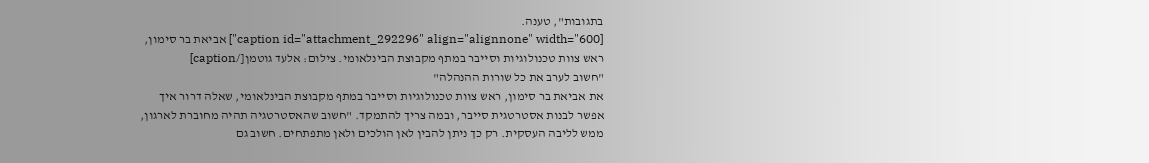בתגובות", טענה.
[caption id="attachment_292296" align="alignnone" width="600"] אביאת בר סימון, ראש צוות טכנולוגיות וסייבר במתף מקבוצת הבינלאומי. צילום: אלעד גוטמן[/caption]
"חשוב לערב את כל שורות ההנהלה"
את אביאת בר סימון, ראש צוות טכנולוגיות וסייבר במתף מקבוצת הבינלאומי, שאלה דרור איך אפשר לבנות אסטרטגית סייבר, ובמה צריך להתמקד. "חשוב שהאסטרטגיה תהיה מחוברת לארגון, ממש לליבה העסקית. רק כך ניתן להבין לאן הולכים ולאן מתפתחים. חשוב גם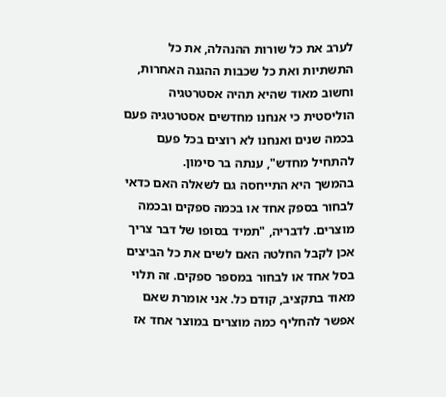לערב את כל שורות ההנהלה, את כל התשתיות ואת כל שכבות ההגנה האחרות, וחשוב מאוד שהיא תהיה אסטרטגיה הוליסטית כי אנחנו מחדשים אסטרטגיה פעם בכמה שנים ואנחנו לא רוצים בכל פעם להתחיל מחדש", ענתה בר סימון.
בהמשך היא התייחסה גם לשאלה האם כדאי לבחור בספק אחד או בכמה ספקים ובכמה מוצרים. לדבריה, "תמיד בסופו של דבר צריך אכן לקבל החלטה האם לשים את כל הביצים בסל אחד או לבחור במספר ספקים. זה תלוי מאוד בתקציב, קודם כל. אני אומרת שאם אפשר להחליף כמה מוצרים במוצר אחד אז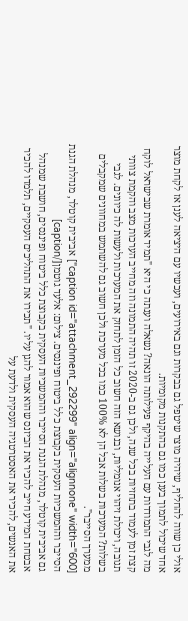אולי כן שווה להחליף, שיהיה מוצר שיטפל גם בבקרות וגם באירועים, ועכשיו עם היציאה לענן אז לקחת מוצר אחד שיכול לתמוך בענן כמו גם בהתקנות מקומיות.
מה לגבי התמודדות עם העלייה בהיקף פעילותה הונאה? נשאלה וענתה כי היא "תמיד אומרת שבישראל לוקח קצת זמן לעמוד בתחזיות בכל שנה, ולכן גם ב-2020 זו תהיה התמונה וזה מחייב הערכות מצב והקמת צוותי תגובה, ויכולת זיהוי אנומליות, ובנושא הזה חשוב כל הזמן לתחזק את המערכות ולעשות לה כיוונים. לגבי בשלות? המערכות בשלות אבל הן לא 100% כמו בכל מערכת ולכן חשוב גם להשתמש במחוונים שמקבלים ממערך הסייבר".
[caption id="attachment_292299" align="alignnone" width="600"] אביבית קוטלר, מנהלת הגנת הסייבר וההמשכיות העסקית בקבוצת כלל ביטוח ופיננסים. צילום: אלעד גוטמן[/caption]
גם אביבית קוטלר, מנהלת הגנת הסייבר וההמשכיות העסקית בקבוצת כלל ביטוח ופיננסים, חושבת שמנהל אבטחת המידע חייב להכיר את הביזנס שהוא אמור להגן עליו. "תכירו את התהליכים העסקיים, תלמדו להכיר את האנשים, להכיר את האסטרטגיה העסקית ולדעת על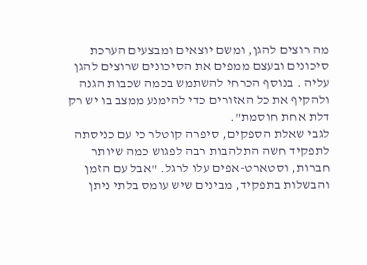מה רוצים להגן, ומשם יוצאים ומבצעים הערכת סיכונים ובעצם ממפים את הסיכונים שרוצים להגן עליה . בנוסף הכרחי להשתמש בכמה שכבות הגנה ולהקיף את כל האזורים כדי להימנע ממצב בו יש רק דלת אחת חוסמת".
לגבי שאלת הספקים, סיפרה קוטלר כי עם כניסתה לתפקיד חשה התלהבות רבה לפגוש כמה שיותר חברות, וסטארט-אפים עלו לרגל. "אבל עם הזמן והבשלות בתפקיד, מבינים שיש עומס בלתי ניתן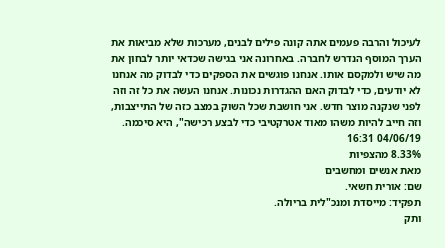לעיכול והרבה פעמים אתה קונה פילים לבנים, מערכות שלא מביאות את הערך המוסף הנדרש לחברה. באחרונה אני בגישה שכדאי יותר לבחון את מה שיש ולמקסם אותו. אנחנו פוגשים את הספקים כדי לבדוק מה אנחנו לא יודעים, כדי לבדוק האם ההגדרות נכונות. אנחנו העשה את כל זה וזה לפני שנקנה מוצר חדש. אני חושבת שכל השוק במצב כזה של התייצבות, וזה חייב להיות משהו מאוד אטרקטיבי כדי לבצע רכישה", היא סיכמה.
04/06/19 16:31
8.33% מהצפיות
מאת אנשים ומחשבים
שם: אורית חשאי.
תפקיד: מייסדת ומנכ"לית בריולה.
ותק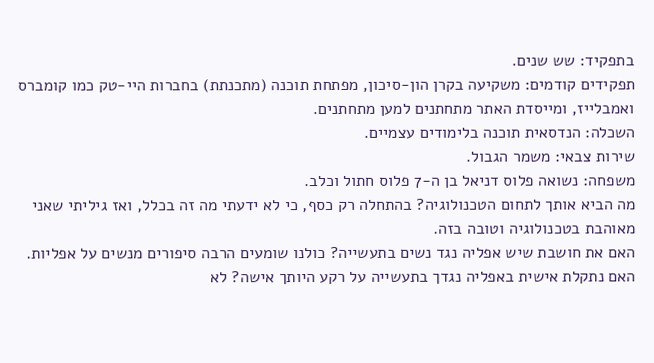בתפקיד: שש שנים.
תפקידים קודמים: משקיעה בקרן הון-סיכון, מפתחת תוכנה (מתכנתת) בחברות היי-טק כמו קומברס ואמבלייז, ומייסדת האתר מתחתנים למען מתחתנים.
השכלה: הנדסאית תוכנה בלימודים עצמיים.
שירות צבאי: משמר הגבול.
משפחה: נשואה פלוס דניאל בן ה-7 פלוס חתול וכלב.
מה הביא אותך לתחום הטכנולוגיה? בהתחלה רק כסף, כי לא ידעתי מה זה בכלל, ואז גיליתי שאני מאוהבת בטכנולוגיה וטובה בזה.
האם את חושבת שיש אפליה נגד נשים בתעשייה? כולנו שומעים הרבה סיפורים מנשים על אפליות.
האם נתקלת אישית באפליה נגדך בתעשייה על רקע היותך אישה? לא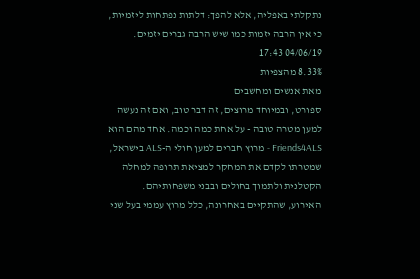נתקלתי באפליה, אלא להפך: דלתות נפתחות ליזמיות, כי אין הרבה יזמות כמו שיש הרבה גברים יזמים.
04/06/19 17:43
8.33% מהצפיות
מאת אנשים ומחשבים
ספורט, ובמיוחד מרוצים, זה דבר טוב, ואם זה נעשה למען מטרה טובה - על אחת כמה וכמה. אחד מהם הוא Friends4ALS - מרוץ חברים למען חולי ה-ALS בישראל, שמטרתו לקדם את המחקר למציאת תרופה למחלה הקטלנית ולתמוך בחולים ובבני משפחותיהם. האירוע, שהתקיים באחרונה, כלל מרוץ עממי בעל שני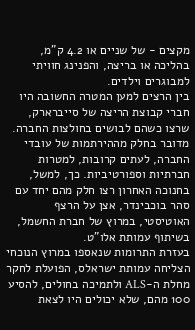מקצים - של שניים או 4.2 ק"מ, בהליכה או בריצה, והפנינג חוויתי למבוגרים וילדים.
בין הרצים למען המטרה החשובה היו חברי קבוצת הריצה של סייברארק, שרצו כשהם לבושים בחולצות החברה. מדובר בחלק מההירתמות של עובדי החברה, לעתים קרובות, למטרות חברתיות וספורטיביות. כך, למשל, בחנוכה האחרון רצו חלק מהם יחד עם סהר בוכבינדר, אצן על הרצף האוטיסטי, במרוץ של חברת החשמל, בשיתוף עמותת אלו"ט.
בעזרת התרומות שנאספו במרוץ הנוכחי הצליחה עמותת ישראלס, הפועלת לחקר מחלת ה-ALS ולתמיכה בחולים, להסיע 100 מהם, שלא יכולים היו לצאת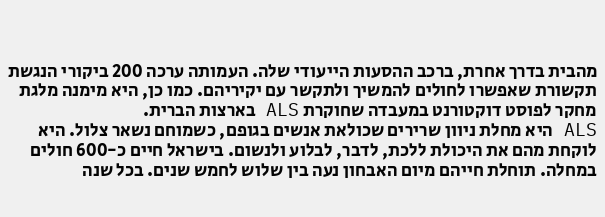מהבית בדרך אחרת, ברכב ההסעות הייעודי שלה. העמותה ערכה 200 ביקורי הנגשת תקשורת שאפשרו לחולים להמשיך ולתקשר עם יקיריהם. כמו כן, היא מימנה מלגת מחקר לפוסט דוקטורנט במעבדה שחוקרת ALS בארצות הברית.
ALS היא מחלת ניוון שרירים שכולאת אנשים בגופם, כשמוחם נשאר צלול. היא לוקחת מהם את היכולת ללכת, לדבר, לבלוע ולנשום. בישראל חיים כ-600 חולים במחלה. תוחלת חייהם מיום האבחון נעה בין שלוש לחמש שנים. בכל שנה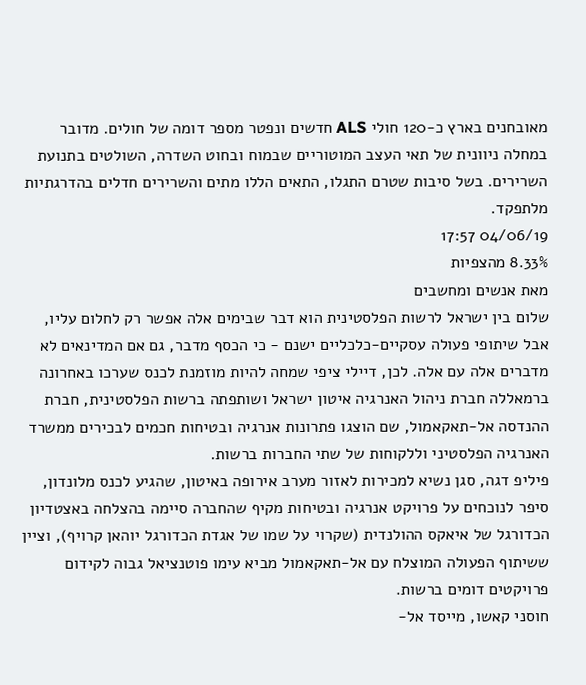מאובחנים בארץ כ-120 חולי ALS חדשים ונפטר מספר דומה של חולים. מדובר במחלה ניוונית של תאי העצב המוטוריים שבמוח ובחוט השדרה, השולטים בתנועת השרירים. בשל סיבות שטרם התגלו, התאים הללו מתים והשרירים חדלים בהדרגתיות מלתפקד.
04/06/19 17:57
8.33% מהצפיות
מאת אנשים ומחשבים
שלום בין ישראל לרשות הפלסטינית הוא דבר שבימים אלה אפשר רק לחלום עליו, אבל שיתופי פעולה עסקיים-כלכליים ישנם - כי הכסף מדבר, גם אם המדינאים לא מדברים אלה עם אלה. לכן, דיילי ציפי שמחה להיות מוזמנת לכנס שערכו באחרונה ברמאללה חברת ניהול האנרגיה איטון ישראל ושותפתה ברשות הפלסטינית, חברת ההנדסה אל-תאקאמול, שם הוצגו פתרונות אנרגיה ובטיחות חכמים לבכירים ממשרד האנרגיה הפלסטיני וללקוחות של שתי החברות ברשות.
פיליפ דגה, סגן נשיא למכירות לאזור מערב אירופה באיטון, שהגיע לכנס מלונדון, סיפר לנוכחים על פרויקט אנרגיה ובטיחות מקיף שהחברה סיימה בהצלחה באצטדיון הכדורגל של איאקס ההולנדית (שקרוי על שמו של אגדת הכדורגל יוהאן קרויף), וציין ששיתוף הפעולה המוצלח עם אל-תאקאמול מביא עימו פוטנציאל גבוה לקידום פרויקטים דומים ברשות.
חוסני קאשו, מייסד אל-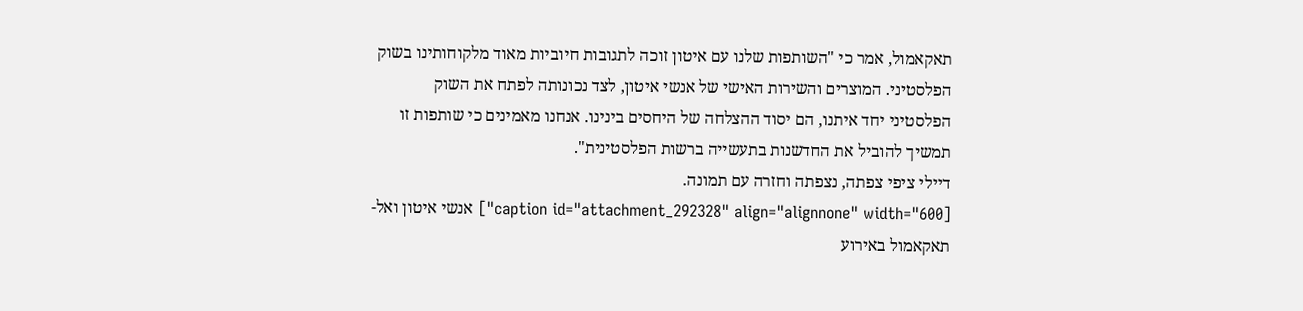תאקאמול, אמר כי "השותפות שלנו עם איטון זוכה לתגובות חיוביות מאוד מלקוחותינו בשוק הפלסטיני. המוצרים והשירות האישי של אנשי איטון, לצד נכונותה לפתח את השוק הפלסטיני יחד איתנו, הם יסוד ההצלחה של היחסים בינינו. אנחנו מאמינים כי שותפות זו תמשיך להוביל את החדשנות בתעשייה ברשות הפלסטינית".
דיילי ציפי צפתה, נצפתה וחזרה עם תמונה.
[caption id="attachment_292328" align="alignnone" width="600"] אנשי איטון ואל-תאקאמול באירוע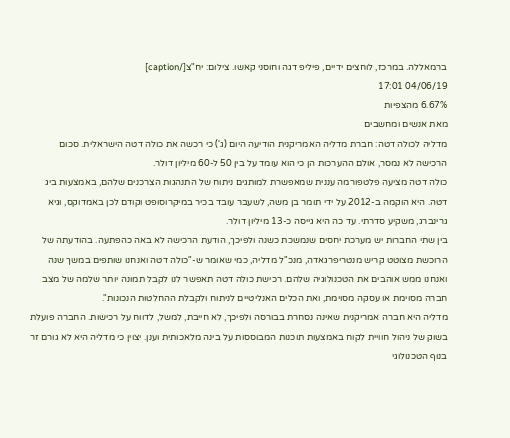ברמאללה. במרכז, לוחצים ידיים, פיליפ דגה וחוסני קאשו. צילום: יח"צ[/caption]
04/06/19 17:01
6.67% מהצפיות
מאת אנשים ומחשבים
מדליה לכולה דטה: חברת מדליה האמריקנית הודיעה היום (ג') כי רכשה את כולה דטה הישראלית. סכום הרכישה לא נמסר, אולם ההערכות הן כי הוא עומד על בין 50 ל-60 מיליון דולר.
כולה דטה מציעה פלטפורמה עננית שמאפשרת למותגים ניתוח של התנהגות הצרכנים שלהם, באמצעות ביג דטה. היא הוקמה ב-2012 על ידי תומר בן משה, לשעבר עובד בכיר במיקרוסופט וקודם לכן באמדוקס, וגיא גרינברג, משקיע סדרתי. עד כה היא גייסה כ-13 מיליון דולר.
בין שתי החברות יש מערכת יחסים שנמשכת כשנה ולפיכך, הודעת הרכישה לא באה כהפתעה. בהודעתה של הרוכשת מצוטט קריש מנטריפרגאדה, מנכ"ל מדליה, כמי שאומר ש-"כולה דטה ואנחנו שותפים במשך שנה ואנחנו ממש אוהבים את הטכנולוגיה שלהם. רכישת כולה דטה תאפשר לנו לקבל תמונה יותר שלמה של מצב חברה מסוימת או עסקה מסוימת, ואת הכלים האנליטיים לניתוח ולקבלת ההחלטות הנכונות".
מדליה היא חברה אמריקנית שאינה נסחרת בבורסה ולפיכך, לא חייבת, למשל, לדווח על רכישות. החברה פועלת בשוק של ניהול חוויית לקוח באמצעות תוכנות המבוססות על בינה מלאכותית וענן. יצוין כי מדליה היא לא גורם זר בנוף הטכנולוגי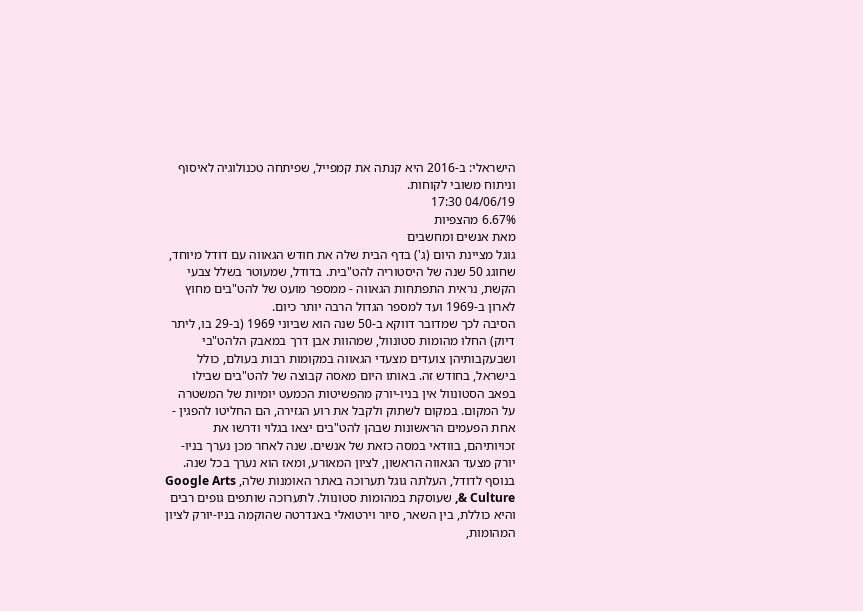הישראלי: ב-2016 היא קנתה את קמפייל, שפיתחה טכנולוגיה לאיסוף וניתוח משובי לקוחות.
04/06/19 17:30
6.67% מהצפיות
מאת אנשים ומחשבים
גוגל מציינת היום (ג') בדף הבית שלה את חודש הגאווה עם דודל מיוחד, שחוגג 50 שנה של היסטוריה להט"בית. בדודל, שמעוטר בשלל צבעי הקשת, נראית התפתחות הגאווה - ממספר מועט של להט"בים מחוץ לארון ב-1969 ועד למספר הגדול הרבה יותר כיום.
הסיבה לכך שמדובר דווקא ב-50 שנה הוא שביוני 1969 (ב-29 בו, ליתר דיוק) החלו מהומות סטונוול, שמהוות אבן דרך במאבק הלהט"בי ושבעקבותיהן צועדים מצעדי הגאווה במקומות רבות בעולם, כולל בישראל, בחודש זה. באותו היום מאסה קבוצה של להט"בים שבילו בפאב הסטונוול אין בניו-יורק מהפשיטות הכמעט יומיות של המשטרה על המקום. במקום לשתוק ולקבל את רוע הגזירה, הם החליטו להפגין - אחת הפעמים הראשונות שבהן להט"בים יצאו בגלוי ודרשו את זכויותיהם, בוודאי במסה כזאת של אנשים. שנה לאחר מכן נערך בניו-יורק מצעד הגאווה הראשון, לציון המאורע, ומאז הוא נערך בכל שנה.
בנוסף לדודל, העלתה גוגל תערוכה באתר האומנות שלה, Google Arts & Culture, שעוסקת במהומות סטונוול. לתערוכה שותפים גופים רבים והיא כוללת, בין השאר, סיור וירטואלי באנדרטה שהוקמה בניו-יורק לציון המהומות,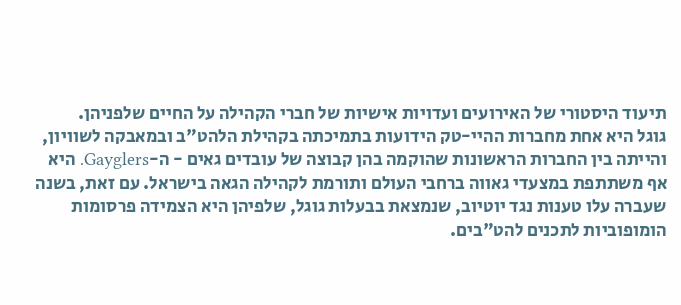תיעוד היסטורי של האירועים ועדויות אישיות של חברי הקהילה על החיים שלפניהן.
גוגל היא אחת מחברות ההיי-טק הידועות בתמיכתה בקהילת הלהט"ב ובמאבקה לשוויון, והייתה בין החברות הראשונות שהוקמה בהן קבוצה של עובדים גאים - ה-Gayglers. היא אף משתתפת במצעדי גאווה ברחבי העולם ותורמת לקהילה הגאה בישראל. עם זאת, בשנה שעברה עלו טענות נגד יוטיוב, שנמצאת בבעלות גוגל, שלפיהן היא הצמידה פרסומות הומופוביות לתכנים להט"בים.